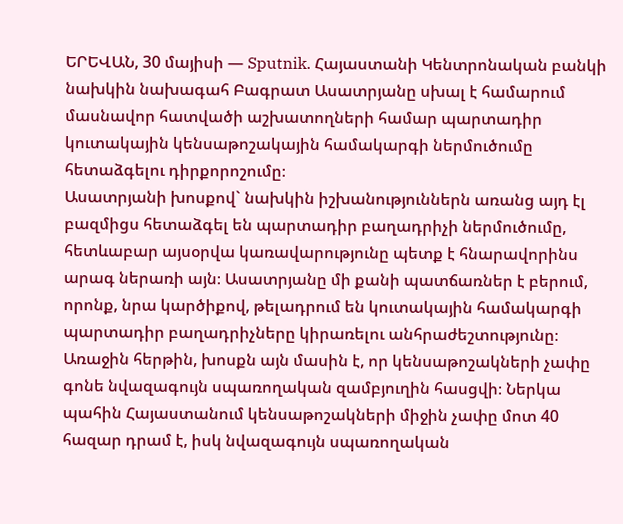ԵՐԵՎԱՆ, 30 մայիսի — Sputnik. Հայաստանի Կենտրոնական բանկի նախկին նախագահ Բագրատ Ասատրյանը սխալ է համարում մասնավոր հատվածի աշխատողների համար պարտադիր կուտակային կենսաթոշակային համակարգի ներմուծումը հետաձգելու դիրքորոշումը։
Ասատրյանի խոսքով` նախկին իշխանություններն առանց այդ էլ բազմիցս հետաձգել են պարտադիր բաղադրիչի ներմուծումը, հետևաբար այսօրվա կառավարությունը պետք է հնարավորինս արագ ներառի այն։ Ասատրյանը մի քանի պատճառներ է բերում, որոնք, նրա կարծիքով, թելադրում են կուտակային համակարգի պարտադիր բաղադրիչները կիրառելու անհրաժեշտությունը։
Առաջին հերթին, խոսքն այն մասին է, որ կենսաթոշակների չափը գոնե նվազագույն սպառողական զամբյուղին հասցվի։ Ներկա պահին Հայաստանում կենսաթոշակների միջին չափը մոտ 40 հազար դրամ է, իսկ նվազագույն սպառողական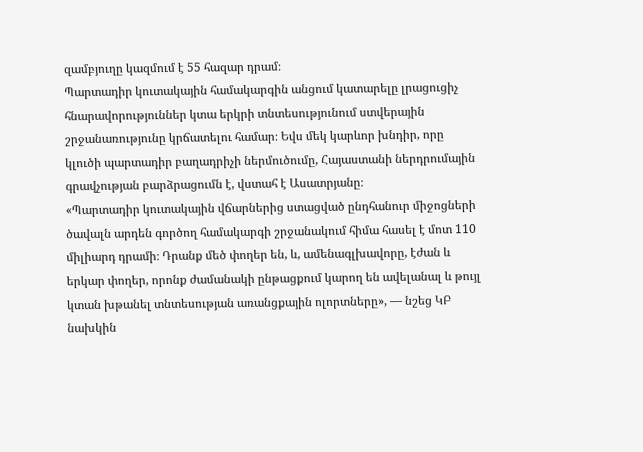զամբյուղը կազմում է 55 հազար դրամ։
Պարտադիր կուտակային համակարգին անցում կատարելը լրացուցիչ հնարավորություններ կտա երկրի տնտեսությունում ստվերային շրջանառությունը կրճատելու համար։ Եվս մեկ կարևոր խնդիր, որը կլուծի պարտադիր բաղադրիչի ներմուծումը, Հայաստանի ներդրումային գրավչության բարձրացումն է, վստահ է Ասատրյանը։
«Պարտադիր կուտակային վճարներից ստացված ընդհանուր միջոցների ծավալն արդեն գործող համակարգի շրջանակում հիմա հասել է մոտ 110 միլիարդ դրամի։ Դրանք մեծ փողեր են, և, ամենագլխավորը, էժան և երկար փողեր, որոնք ժամանակի ընթացքում կարող են ավելանալ և թույլ կտան խթանել տնտեսության առանցքային ոլորտները», — նշեց ԿԲ նախկին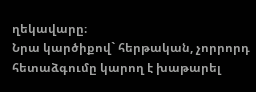ղեկավարը։
Նրա կարծիքով` հերթական, չորրորդ հետաձգումը կարող է խաթարել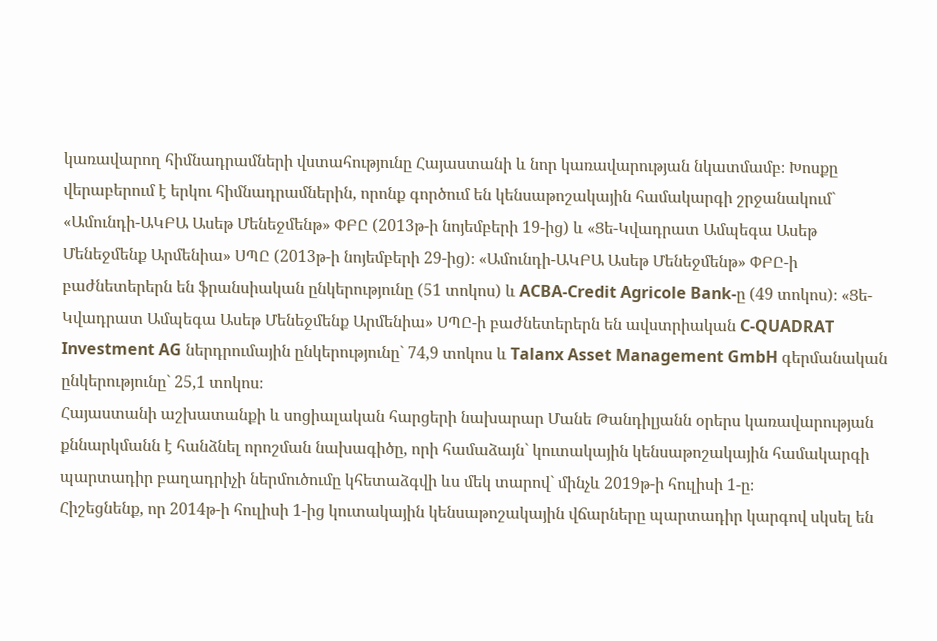կառավարող հիմնադրամների վստահությունը Հայաստանի և նոր կառավարության նկատմամբ։ Խոսքը վերաբերում է երկու հիմնադրամներին, որոնք գործում են կենսաթոշակային համակարգի շրջանակում` «Ամունդի-ԱԿԲԱ Ասեթ Մենեջմենթ» ՓԲԸ (2013թ-ի նոյեմբերի 19-ից) և «Ցե-Կվադրատ Ամպեգա Ասեթ Մենեջմենք Արմենիա» ՍՊԸ (2013թ-ի նոյեմբերի 29-ից)։ «Ամունդի-ԱԿԲԱ Ասեթ Մենեջմենթ» ՓԲԸ-ի բաժնետերերն են ֆրանսիական ընկերությունը (51 տոկոս) և ACBA-Credit Agricole Bank-ը (49 տոկոս)։ «Ցե-Կվադրատ Ամպեգա Ասեթ Մենեջմենք Արմենիա» ՍՊԸ-ի բաժնետերերն են ավստրիական C-QUADRAT Investment AG ներդրումային ընկերությունը` 74,9 տոկոս և Talanx Asset Management GmbH գերմանական ընկերությունը` 25,1 տոկոս։
Հայաստանի աշխատանքի և սոցիալական հարցերի նախարար Մանե Թանդիլյանն օրերս կառավարության քննարկմանն է հանձնել որոշման նախագիծը, որի համաձայն` կուտակային կենսաթոշակային համակարգի պարտադիր բաղադրիչի ներմուծումը կհետաձգվի ևս մեկ տարով` մինչև 2019թ-ի հուլիսի 1-ը։
Հիշեցնենք, որ 2014թ-ի հուլիսի 1-ից կուտակային կենսաթոշակային վճարները պարտադիր կարգով սկսել են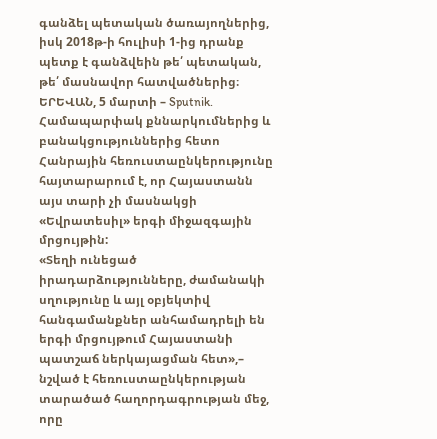գանձել պետական ծառայողներից, իսկ 2018թ-ի հուլիսի 1-ից դրանք պետք է գանձվեին թե՛ պետական, թե՛ մասնավոր հատվածներից։
ԵՐԵՎԱՆ, 5 մարտի – Sputnik. Համապարփակ քննարկումներից և բանակցություններից հետո Հանրային հեռուստաընկերությունը հայտարարում է, որ Հայաստանն այս տարի չի մասնակցի «Եվրատեսիլ» երգի միջազգային մրցույթին:
«Տեղի ունեցած իրադարձությունները, ժամանակի սղությունը և այլ օբյեկտիվ հանգամանքներ անհամադրելի են երգի մրցույթում Հայաստանի պատշաճ ներկայացման հետ»,– նշված է հեռուստաընկերության տարածած հաղորդագրության մեջ, որը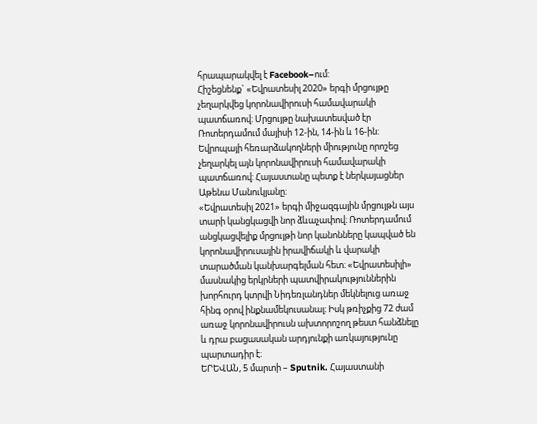հրապարակվել է Facebook–ում:
Հիշեցնենք` «Եվրատեսիլ 2020» երգի մրցույթը չեղարկվեց կորոնավիրուսի համավարակի պատճառով։ Մրցույթը նախատեսված էր Ռոտերդամում մայիսի 12-ին, 14-ին և 16-ին: Եվրոպայի հեռարձակողների միությունը որոշեց չեղարկել այն կորոնավիրուսի համավարակի պատճառով: Հայաստանը պետք է ներկայացներ Աթենա Մանուկյանը։
«Եվրատեսիլ 2021» երգի միջազգային մրցույթն այս տարի կանցկացվի նոր ձևաչափով։ Ռոտերդամում անցկացվելիք մրցույթի նոր կանոնները կապված են կորոնավիրուսային իրավիճակի և վարակի տարածման կանխարգելման հետ։ «Եվրատեսիլի» մասնակից երկրների պատվիրակություններին խորհուրդ կտրվի Նիդեռլանդներ մեկնելուց առաջ հինգ օրով ինքնամեկուսանալ։ Իսկ թռիչքից 72 ժամ առաջ կորոնավիրուսն ախտորոշող թեստ հանձնելը և դրա բացասական արդյունքի առկայությունը պարտադիր է։
ԵՐԵՎԱՆ, 5 մարտի – Sputnik. Հայաստանի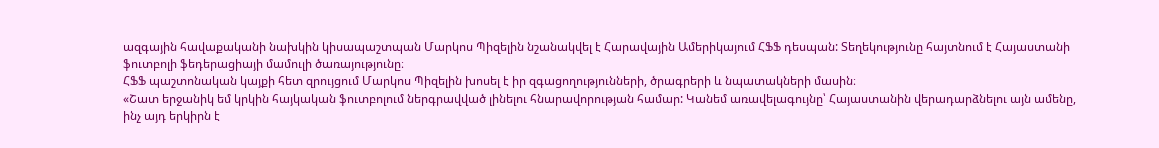ազգային հավաքականի նախկին կիսապաշտպան Մարկոս Պիզելին նշանակվել է Հարավային Ամերիկայում ՀՖՖ դեսպան: Տեղեկությունը հայտնում է Հայաստանի ֆուտբոլի ֆեդերացիայի մամուլի ծառայությունը։
ՀՖՖ պաշտոնական կայքի հետ զրույցում Մարկոս Պիզելին խոսել է իր զգացողությունների, ծրագրերի և նպատակների մասին։
«Շատ երջանիկ եմ կրկին հայկական ֆուտբոլում ներգրավված լինելու հնարավորության համար: Կանեմ առավելագույնը՝ Հայաստանին վերադարձնելու այն ամենը, ինչ այդ երկիրն է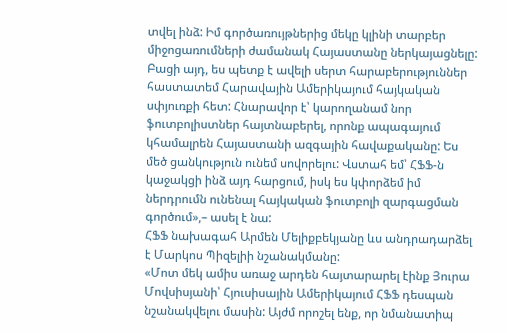տվել ինձ: Իմ գործառույթներից մեկը կլինի տարբեր միջոցառումների ժամանակ Հայաստանը ներկայացնելը: Բացի այդ, ես պետք է ավելի սերտ հարաբերություններ հաստատեմ Հարավային Ամերիկայում հայկական սփյուռքի հետ: Հնարավոր է՝ կարողանամ նոր ֆուտբոլիստներ հայտնաբերել, որոնք ապագայում կհամալրեն Հայաստանի ազգային հավաքականը: Ես մեծ ցանկություն ունեմ սովորելու: Վստահ եմ՝ ՀՖՖ-ն կաջակցի ինձ այդ հարցում, իսկ ես կփորձեմ իմ ներդրումն ունենալ հայկական ֆուտբոլի զարգացման գործում»,– ասել է նա:
ՀՖՖ նախագահ Արմեն Մելիքբեկյանը ևս անդրադարձել է Մարկոս Պիզելիի նշանակմանը:
«Մոտ մեկ ամիս առաջ արդեն հայտարարել էինք Յուրա Մովսիսյանի՝ Հյուսիսային Ամերիկայում ՀՖՖ դեսպան նշանակվելու մասին: Այժմ որոշել ենք, որ նմանատիպ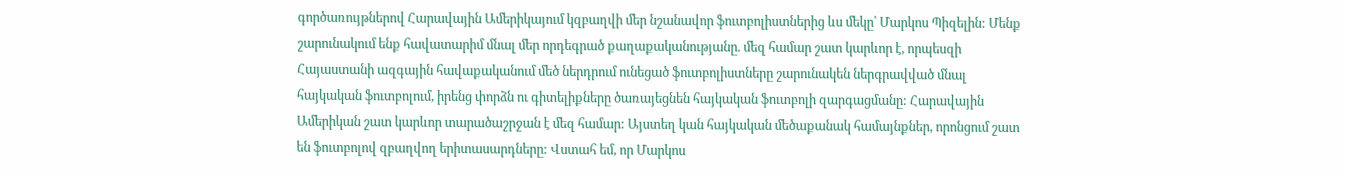գործառույթներով Հարավային Ամերիկայում կզբաղվի մեր նշանավոր ֆուտբոլիստներից ևս մեկը՝ Մարկոս Պիզելին: Մենք շարունակում ենք հավատարիմ մնալ մեր որդեգրած քաղաքականությանը. մեզ համար շատ կարևոր է, որպեսզի Հայաստանի ազգային հավաքականում մեծ ներդրում ունեցած ֆուտբոլիստները շարունակեն ներգրավված մնալ հայկական ֆուտբոլում, իրենց փորձն ու գիտելիքները ծառայեցնեն հայկական ֆուտբոլի զարգացմանը: Հարավային Ամերիկան շատ կարևոր տարածաշրջան է մեզ համար: Այստեղ կան հայկական մեծաքանակ համայնքներ, որոնցում շատ են ֆուտբոլով զբաղվող երիտասարդները: Վստահ եմ, որ Մարկոս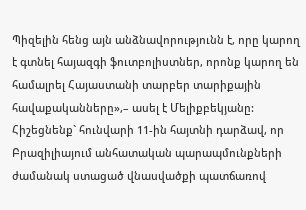Պիզելին հենց այն անձնավորությունն է, որը կարող է գտնել հայազգի ֆուտբոլիստներ, որոնք կարող են համալրել Հայաստանի տարբեր տարիքային հավաքականները»,– ասել է Մելիքբեկյանը:
Հիշեցնենք` հունվարի 11-ին հայտնի դարձավ, որ Բրազիլիայում անհատական պարապմունքների ժամանակ ստացած վնասվածքի պատճառով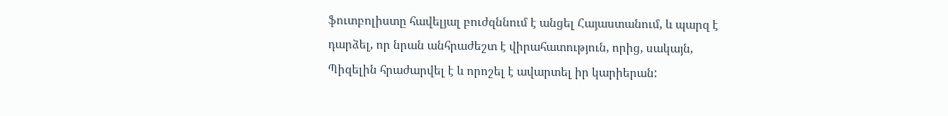ֆուտբոլիստը հավելյալ բուժզննում է անցել Հայաստանում, և պարզ է դարձել, որ նրան անհրաժեշտ է վիրահատություն, որից, սակայն, Պիզելին հրաժարվել է և որոշել է ավարտել իր կարիերան: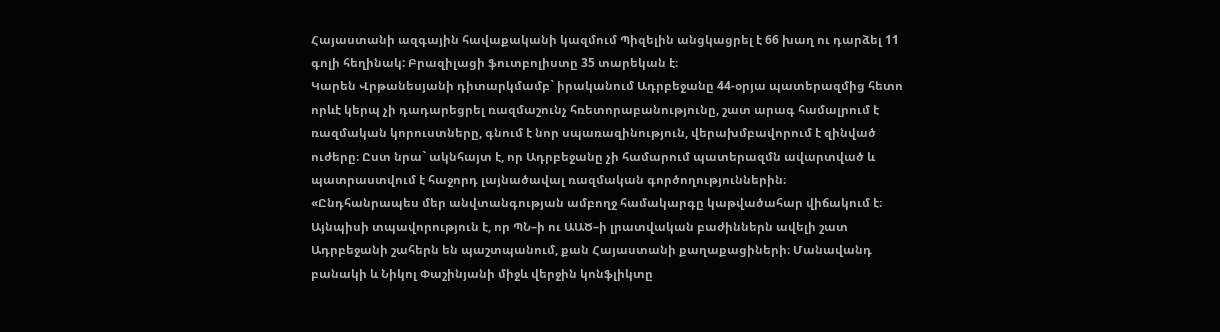Հայաստանի ազգային հավաքականի կազմում Պիզելին անցկացրել է 66 խաղ ու դարձել 11 գոլի հեղինակ: Բրազիլացի ֆուտբոլիստը 35 տարեկան է։
Կարեն Վրթանեսյանի դիտարկմամբ` իրականում Ադրբեջանը 44-օրյա պատերազմից հետո որևէ կերպ չի դադարեցրել ռազմաշունչ հռետորաբանությունը, շատ արագ համալրում է ռազմական կորուստները, գնում է նոր սպառազինություն, վերախմբավորում է զինված ուժերը։ Ըստ նրա` ակնհայտ է, որ Ադրբեջանը չի համարում պատերազմն ավարտված և պատրաստվում է հաջորդ լայնածավալ ռազմական գործողություններին։
«Ընդհանրապես մեր անվտանգության ամբողջ համակարգը կաթվածահար վիճակում է։ Այնպիսի տպավորություն է, որ ՊՆ–ի ու ԱԱԾ–ի լրատվական բաժիններն ավելի շատ Ադրբեջանի շահերն են պաշտպանում, քան Հայաստանի քաղաքացիների։ Մանավանդ բանակի և Նիկոլ Փաշինյանի միջև վերջին կոնֆլիկտը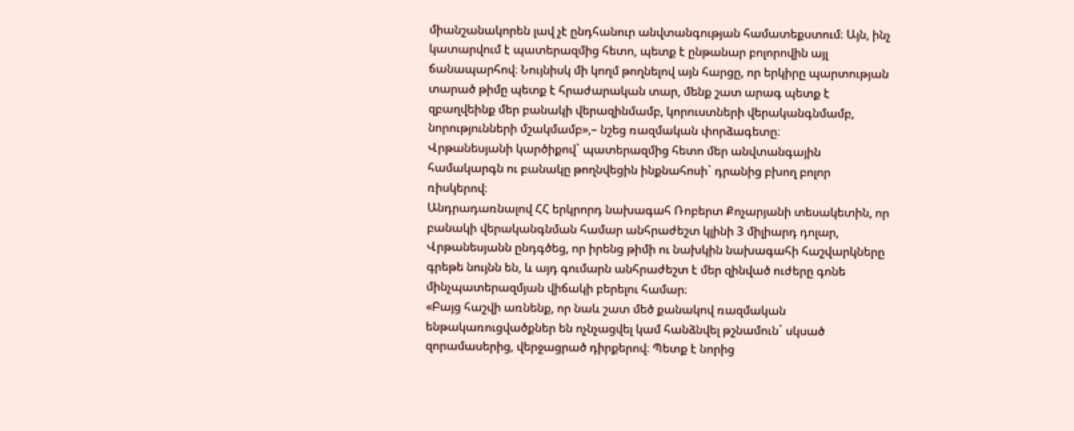միանշանակորեն լավ չէ ընդհանուր անվտանգության համատեքստում։ Այն, ինչ կատարվում է պատերազմից հետո, պետք է ընթանար բոլորովին այլ ճանապարհով։ Նույնիսկ մի կողմ թողնելով այն հարցը, որ երկիրը պարտության տարած թիմը պետք է հրաժարական տար, մենք շատ արագ պետք է զբաղվեինք մեր բանակի վերազինմամբ, կորուստների վերականգնմամբ, նորությունների մշակմամբ»,– նշեց ռազմական փորձագետը։
Վրթանեսյանի կարծիքով` պատերազմից հետո մեր անվտանգային համակարգն ու բանակը թողնվեցին ինքնահոսի` դրանից բխող բոլոր ռիսկերով։
Անդրադառնալով ՀՀ երկրորդ նախագահ Ռոբերտ Քոչարյանի տեսակետին, որ բանակի վերականգնման համար անհրաժեշտ կլինի 3 միլիարդ դոլար, Վրթանեսյանն ընդգծեց, որ իրենց թիմի ու նախկին նախագահի հաշվարկները գրեթե նույնն են, և այդ գումարն անհրաժեշտ է մեր զինված ուժերը գոնե մինչպատերազմյան վիճակի բերելու համար։
«Բայց հաշվի առնենք, որ նաև շատ մեծ քանակով ռազմական ենթակառուցվածքներ են ոչնչացվել կամ հանձնվել թշնամուն` սկսած զորամասերից, վերջացրած դիրքերով։ Պետք է նորից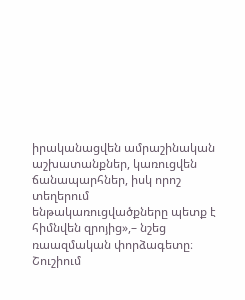իրականացվեն ամրաշինական աշխատանքներ, կառուցվեն ճանապարհներ, իսկ որոշ տեղերում ենթակառուցվածքները պետք է հիմնվեն զրոյից»,– նշեց ռաազմական փորձագետը։
Շուշիում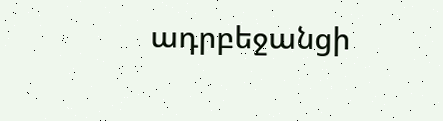ադրբեջանցի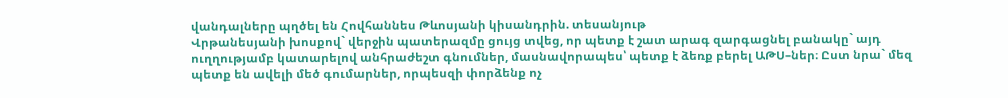վանդալները պղծել են Հովհաննես Թևոսյանի կիսանդրին. տեսանյութ
Վրթանեսյանի խոսքով` վերջին պատերազմը ցույց տվեց, որ պետք է շատ արագ զարգացնել բանակը` այդ ուղղությամբ կատարելով անհրաժեշտ գնումներ, մասնավորապես՝ պետք է ձեռք բերել ԱԹՍ–ներ։ Ըստ նրա` մեզ պետք են ավելի մեծ գումարներ, որպեսզի փորձենք ոչ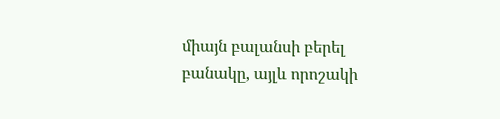միայն բալանսի բերել բանակը, այլև որոշակի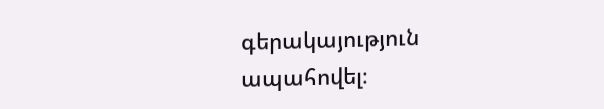գերակայություն ապահովել։